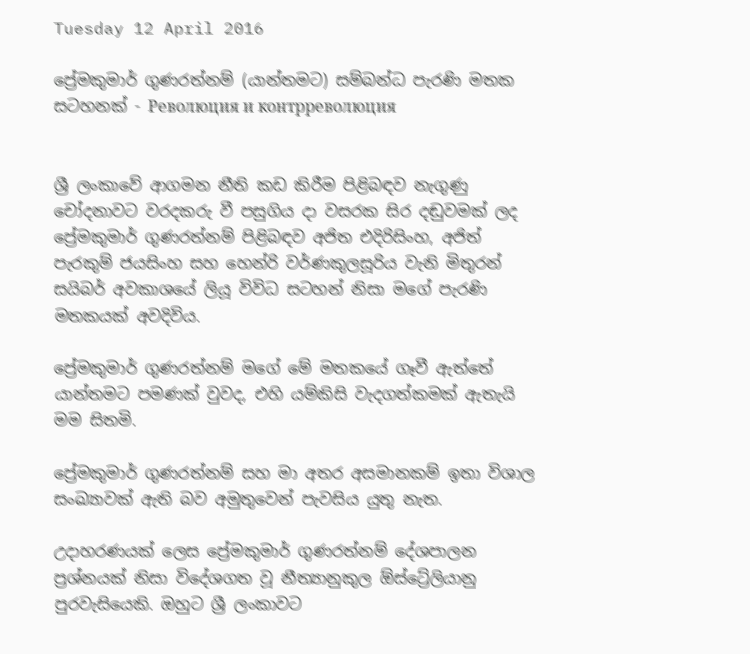Tuesday 12 April 2016

ප්‍රේමකුමාර් ගුණරත්නම් (යාන්තමට) සම්බන්ධ පැරණි මතක සටහනක් - Революция и контрреволюция


ශ්‍රී ලංකාවේ ආගමන නීති කඩ කිරීම පිළිබඳව නැගුණු චෝදනාවට වරදකරු වී පසුගිය දා වසරක සිර දඬුවමක් ලද ප්‍රේමකුමාර් ගුණරත්නම් පිළිබඳව අජිත එදිරිසිංහ, අජිත් පැරකුම් ජයසිංහ සහ හෙන්රි වර්ණකුලසූරිය වැනි මිතුරන් සයිබර් අවකාශයේ ලියූ විවිධ සටහන් නිසා මගේ පැරණි මතකයක් අවදිවිය.

ප්‍රේමකුමාර් ගුණරත්නම් මගේ මේ මතකයේ ගෑවී ඇත්තේ යාන්තමට පමණක් වුවද, එහි යම්කිසි වැදගත්කමක් ඇතැයි මම සිතමි.

ප්‍රේමකුමාර් ගුණරත්නම් සහ මා අතර අසමානකම් ඉතා විශාල සංඛ්‍යාවක් ඇති බව අමුතුවෙන් පැවසිය යුතු නැත.

උදාහරණයක් ලෙස ප්‍රේමකුමාර් ගුණරත්නම් දේශපාලන ප්‍රශ්නයක් නිසා විදේශගත වූ නීත්‍යානුකුල ඕස්ට්‍රේලියානු පුරවැසියෙකි. ඔහුට ශ්‍රී ලංකාවට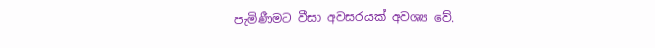පැමිණීමට වීසා අවසරයක් අවශ්‍ය වේ.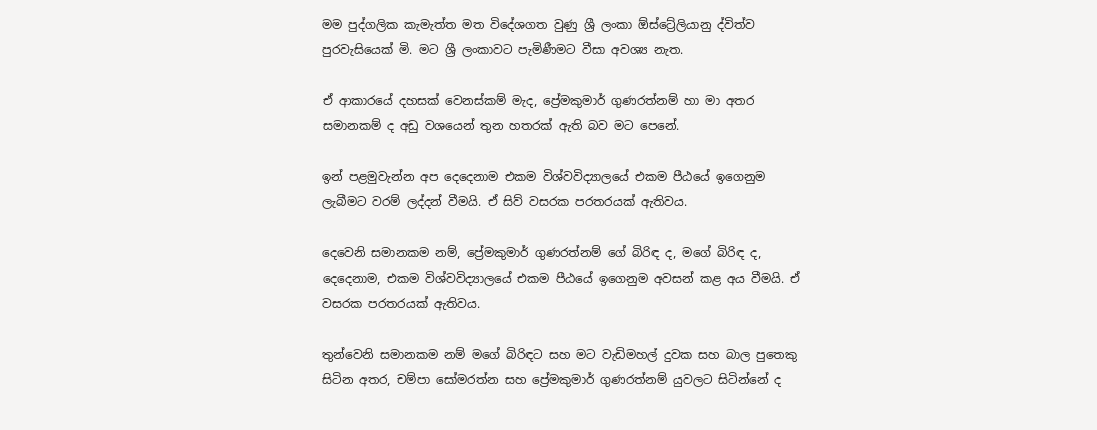මම පුද්ගලික කැමැත්ත මත විදේශගත වුණු ශ්‍රී ලංකා ඕස්ට්‍රේලියානු ද්විත්ව පුරවැසියෙක් මි. මට ශ්‍රී ලංකාවට පැමිණීමට වීසා අවශ්‍ය නැත.

ඒ ආකාරයේ දහසක් වෙනස්කම් මැද, ප්‍රේමකුමාර් ගුණරත්නම් හා මා අතර සමානකම් ද අඩු වශයෙන් තුන හතරක් ඇති බව මට පෙනේ.

ඉන් පළමුවැන්න අප දෙදෙනාම එකම විශ්වවිද්‍යාලයේ එකම පීඨයේ ඉගෙනුම ලැබීමට වරම් ලද්දන් වීමයි. ඒ සිව් වසරක පරතරයක් ඇතිවය.

දෙවෙනි සමානකම නම්, ප්‍රේමකුමාර් ගුණරත්නම් ගේ බිරිඳ ද, මගේ බිරිඳ ද, දෙදෙනාම, එකම විශ්වවිද්‍යාලයේ එකම පීඨයේ ඉගෙනුම අවසන් කළ අය වීමයි. ඒ වසරක පරතරයක් ඇතිවය.

තුන්වෙනි සමානකම නම් මගේ බිරිඳට සහ මට වැඩිමහල් දුවක සහ බාල පුතෙකු සිටින අතර, චම්පා සෝමරත්න සහ ප්‍රේමකුමාර් ගුණරත්නම් යුවලට සිටින්නේ ද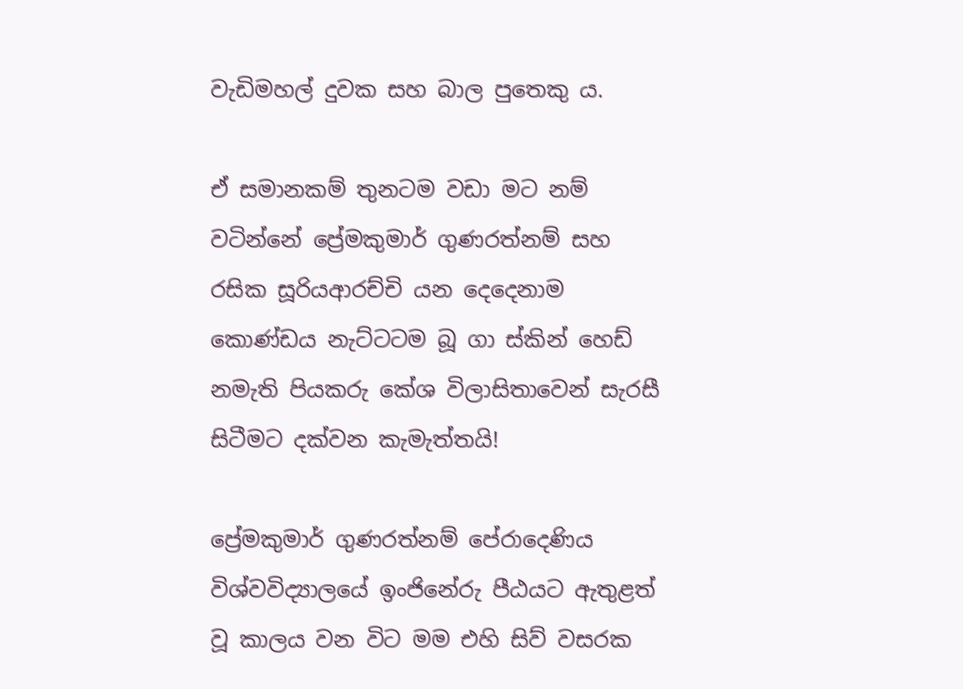වැඩිමහල් දුවක සහ බාල පුතෙකු ය.

ඒ සමානකම් තුනටම වඩා මට නම් වටින්නේ ප්‍රේමකුමාර් ගුණරත්නම් සහ රසික සූරියආරච්චි යන දෙදෙනාම කොණ්ඩය නැට්ටටම බූ ගා ස්කින් හෙඩ් නමැති පියකරු කේශ විලාසිතාවෙන් සැරසී සිටීමට දක්වන කැමැත්තයි!

ප්‍රේමකුමාර් ගුණරත්නම් පේරාදෙණිය විශ්වවිද්‍යාලයේ ඉංජිනේරු පීඨයට ඇතුළත් වූ කාලය වන විට මම එහි සිව් වසරක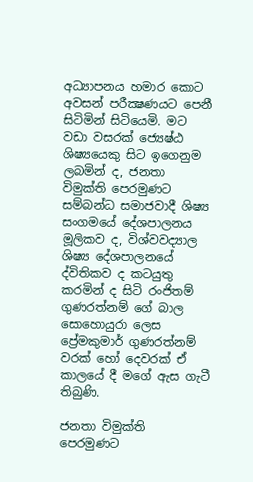අධ්‍යාපනය හමාර කොට අවසන් පරීක්‍ෂණයට පෙනී සිටිමින් සිටියෙමි. මට වඩා වසරක් ජ්‍යෙෂ්ඨ ශිෂ්‍යයෙකු සිට ඉගෙනුම ලබමින් ද, ජනතා විමුක්ති පෙරමුණට සම්බන්ධ සමාජවාදී ශිෂ්‍ය සංගමයේ දේශපාලනය මූලිකව ද, විශ්වවද්‍යාල ශිෂ්‍ය දේශපාලනයේ ද්විතිකව ද කටයුතු කරමින් ද සිටි රංජිතම් ගුණරත්නම් ගේ බාල සොහොයුරා ලෙස ප්‍රේමකුමාර් ගුණරත්නම් වරක් හෝ දෙවරක් ඒ කාලයේ දී මගේ ඇස ගැටී තිබුණි.

ජනතා විමුක්ති පෙරමුණට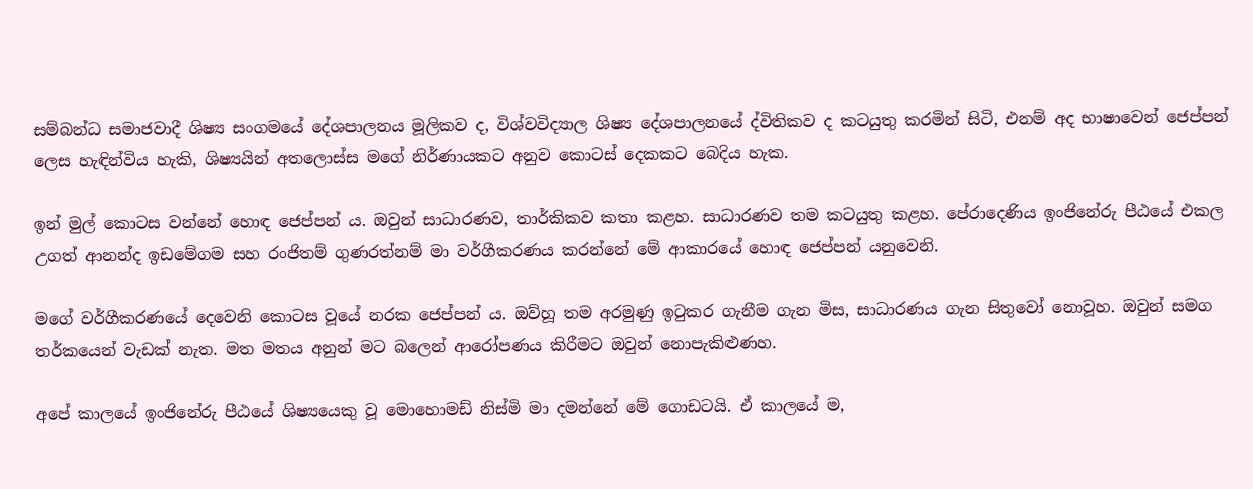සම්බන්ධ සමාජවාදී ශිෂ්‍ය සංගමයේ දේශපාලනය මූලිකව ද, විශ්වවිද්‍යාල ශිෂ්‍ය දේශපාලනයේ ද්විතිකව ද කටයුතු කරමින් සිටි, එනම් අද භාෂාවෙන් ජෙප්පන් ලෙස හැඳින්විය හැකි, ශිෂ්‍යයින් අතලොස්ස මගේ නිර්ණායකට අනුව කොටස් දෙකකට බෙදිය හැක.

ඉන් මුල් කොටස වන්නේ හොඳ ජෙප්පන් ය. ඔවුන් සාධාරණව, තාර්කිකව කතා කළහ. සාධාරණව තම කටයුතු කළහ. පේරාදෙණිය ඉංජිනේරු පීඨයේ එකල උගත් ආනන්ද ඉඩමේගම සහ රංජිතම් ගුණරත්නම් මා වර්ගීකරණය කරන්නේ මේ ආකාරයේ හොඳ ජෙප්පන් යනුවෙනි.

මගේ වර්ගීකරණයේ දෙවෙනි කොටස වූයේ නරක ජෙප්පන් ය. ඔව්හූ තම අරමුණු ඉටුකර ගැනීම ගැන මිස, සාධාරණය ගැන සිතුවෝ නොවූහ. ඔවුන් සමග තර්කයෙන් වැඩක් නැත. මත මතය අනුන් මට බලෙන් ආරෝපණය කිරීමට ඔවුන් නොපැකිළුණහ.

අපේ කාලයේ ඉංජිනේරු පීඨයේ ශිෂ්‍යයෙකු වූ මොහොමඩ් නිස්මි මා දමන්නේ මේ ගොඩටයි. ඒ කාලයේ ම,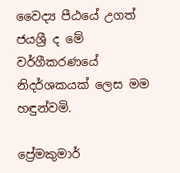වෛද්‍ය පීඨයේ උගත් ජයශ්‍රී ද මේ වර්ගීකරණයේ නිදර්ශකයක් ලෙස මම හඳුන්වමි.

ප්‍රේමකුමාර්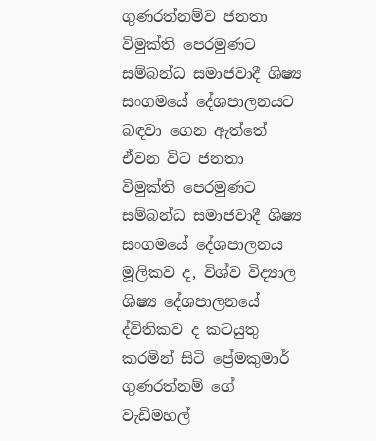ගුණරත්නම්ව ජනතා විමුක්ති පෙරමුණට සම්බන්ධ සමාජවාදී ශිෂ්‍ය සංගමයේ දේශපාලනයට බඳවා ගෙන ඇත්තේ ඒවන විට ජනතා විමුක්ති පෙරමුණට සම්බන්ධ සමාජවාදී ශිෂ්‍ය සංගමයේ දේශපාලනය මූලිකව ද, විශ්ව විද්‍යාල ශිෂ්‍ය දේශපාලනයේ ද්විතිකව ද කටයුතු කරමින් සිටි ප්‍රේමකුමාර් ගුණරත්නම් ගේ වැඩිමහල්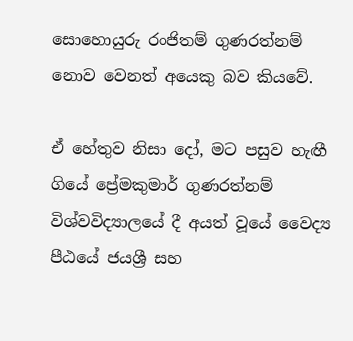සොහොයුරු රංජිතම් ගුණරත්නම් නොව වෙනත් අයෙකු බව කියවේ.

ඒ හේතුව නිසා දෝ, මට පසුව හැඟී ගියේ ප්‍රේමකුමාර් ගුණරත්නම් විශ්වවිද්‍යාලයේ දී අයත් වූයේ වෛද්‍ය පීඨයේ ජයශ්‍රී සහ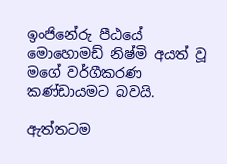ඉංජිනේරු පීඨයේ මොහොමඩ් නිෂ්මි අයත් වූ මගේ වර්ගීකරණ කණ්ඩායමට බවයි.

ඇත්තටම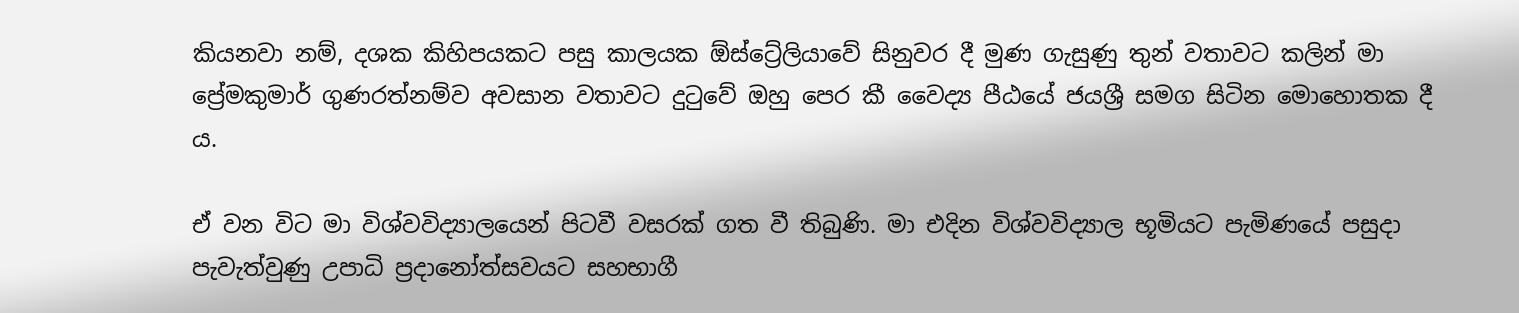කියනවා නම්, දශක කිහිපයකට පසු කාලයක ඕස්ට්‍රේලියාවේ සිනුවර දී මුණ ගැසුණු තුන් වතාවට කලින් මා ප්‍රේමකුමාර් ගුණරත්නම්ව අවසාන වතාවට දුටුවේ ඔහු පෙර කී වෛද්‍ය පීඨයේ ජයශ්‍රී සමග සිටින මොහොතක දී ය.

ඒ වන විට මා විශ්වවිද්‍යාලයෙන් පිටවී වසරක් ගත වී තිබුණි. මා එදින විශ්වවිද්‍යාල භූමියට පැමිණයේ පසුදා පැවැත්වුණු උපාධි ප්‍රදානෝත්සවයට සහභාගී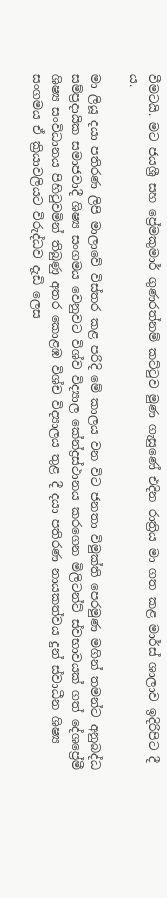වීමටයි. මට ජයශ්‍රී සහ ප්‍රේමකුමාර් ගුණරත්නම් කට්ටුව මුණ ගැසුණේ එදින රාත්‍රිය මා ගත කළ මාර්ස් ශාලාව ඉදිරිපිට දී ය.

මා ලියූ දයා පතිරණ ලිපි මාලාවේ විස්තර කළ පරිදි මේ කාලය වන විට ජනතා විමුක්ති පෙරමුණ මගින් තමන්ට අනුබද්ධ සම්ප්‍රදායික සමාජවාදී ශිෂ්‍ය සංගමය වෙනුවට විශ්ව විද්‍යාල කේන්ද්‍රස්ථානය කරගෙන මිලිටන්ට් ස්වභාවයක් ගත් දේශප්‍රේමී ශිෂ්‍ය සංවිධානය පිහිටුවමින් තිබුණු අතර කොළඹ විශ්ච විද්‍යාලය තුළ දී දයා පතිරණ නායකත්වය දුන් ස්වාධීන ශිෂ්‍ය සංගමය ඒ ක්‍රියාවලියට විරුද්ධව දැඩි ලෙස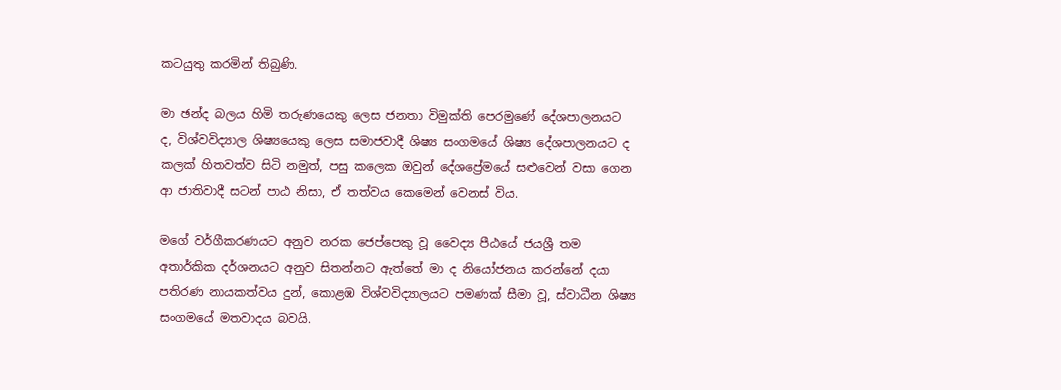කටයුතු කරමින් තිබුණි.

මා ඡන්ද බලය හිමි තරුණයෙකු ලෙස ජනතා විමුක්ති පෙරමුණේ දේශපාලනයට ද, විශ්වවිද්‍යාල ශිෂ්‍යයෙකු ලෙස සමාජවාදී ශිෂ්‍ය සංගමයේ ශිෂ්‍ය දේශපාලනයට ද කලක් හිතවත්ව සිටි නමුත්, පසු කලෙක ඔවුන් දේශප්‍රේමයේ සළුවෙන් වසා ගෙන ආ ජාතිවාදී සටන් පාඨ නිසා, ඒ තත්වය කෙමෙන් වෙනස් විය.

මගේ වර්ගීකරණයට අනුව නරක ජෙප්පෙකු වූ වෛද්‍ය පීඨයේ ජයශ්‍රී තම අතාර්කික දර්ශනයට අනුව සිතන්නට ඇත්තේ මා ද නියෝජනය කරන්නේ දයා පතිරණ නායකත්වය දුන්, කොළඹ විශ්වවිද්‍යාලයට පමණක් සීමා වූ, ස්වාධීන ශිෂ්‍ය සංගමයේ මතවාදය බවයි.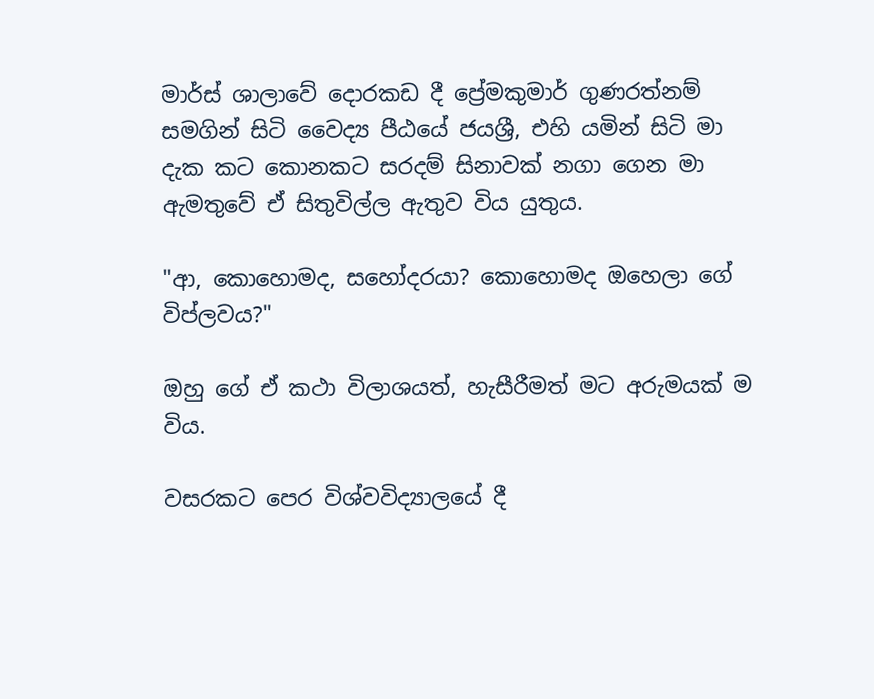මාර්ස් ශාලාවේ දොරකඩ දී ප්‍රේමකුමාර් ගුණරත්නම් සමගින් සිටි වෛද්‍ය පීඨයේ ජයශ්‍රී, එහි යමින් සිටි මා දැක කට කොනකට සරදම් සිනාවක් නගා ගෙන මා ඇමතුවේ ඒ සිතුවිල්ල ඇතුව විය යුතුය.

"ආ, කොහොමද, සහෝදරයා? කොහොමද ඔහෙලා ගේ විප්ලවය?"

ඔහු ගේ ඒ කථා විලාශයත්, හැසීරීමත් මට අරුමයක් ම විය.

වසරකට පෙර විශ්වවිද්‍යාලයේ දී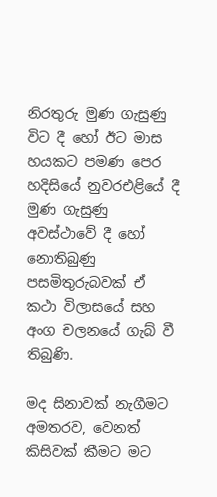නිරතුරු මුණ ගැසුණු විට දී හෝ ඊට මාස හයකට පමණ පෙර හදිසියේ නුවරඑළියේ දී මුණ ගැසුණු අවස්ථාවේ දී හෝ නොතිබුණු පසමිතුරුබවක් ඒ කථා විලාසයේ සහ අංග චලනයේ ගැබ් වී තිබුණි.

මද සිනාවක් නැගීමට අමතරව, වෙනත් කිසිවක් කීමට මට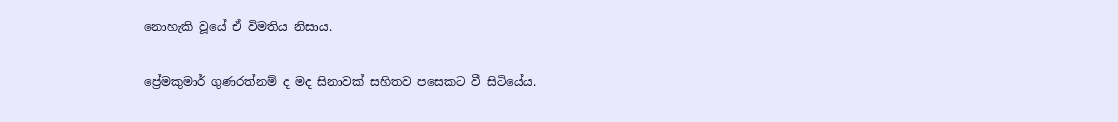නොහැකි වූයේ ඒ විමතිය නිසාය.

ප්‍රේමකුමාර් ගුණරත්නම් ද මද සිනාවක් සහිතව පසෙකට වී සිටියේය.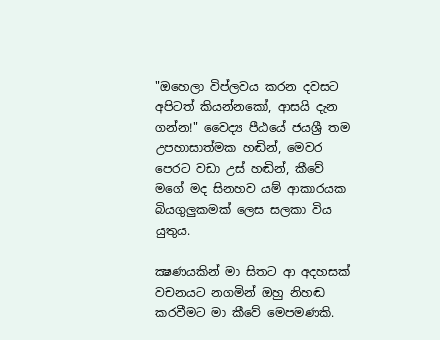"ඔහෙලා විප්ලවය කරන දවසට අපිටත් කියන්නකෝ, ආසයි දැන ගන්න!" වෛද්‍ය පීඨයේ ජයශ්‍රී තම උපහාසාත්මක හඬින්, මෙවර පෙරට වඩා උස් හඬින්, කීවේ මගේ මද සිනහව යම් ආකාරයක බියගුලුකමක් ලෙස සලකා විය යුතුය.

ක්‍ෂණයකින් මා සිතට ආ අදහසක් වචනයට නගමින් ඔහු නිහඬ කරවීමට මා කීවේ මෙපමණකි.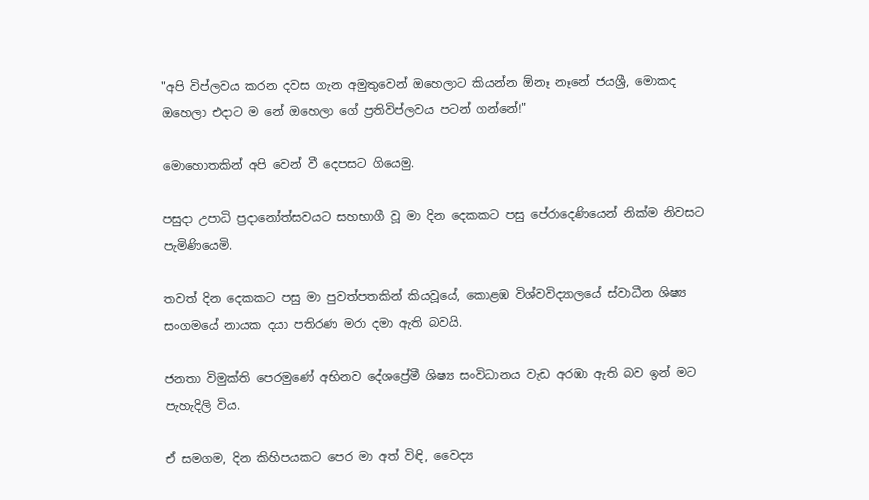"අපි විප්ලවය කරන දවස ගැන අමුතුවෙන් ඔහෙලාට කියන්න ඕනෑ නෑනේ ජයශ්‍රී, මොකද ඔහෙලා එදාට ම නේ ඔහෙලා ගේ ප්‍රතිවිප්ලවය පටන් ගන්නේ!"

මොහොතකින් අපි වෙන් වී දෙපසට ගියෙමු.

පසුදා උපාධි ප්‍රදානෝත්සවයට සහභාගී වූ මා දින දෙකකට පසු පේරාදෙණියෙන් නික්ම නිවසට පැමිණියෙමි.

තවත් දින දෙකකට පසු මා පුවත්පතකින් කියවූයේ, කොළඹ විශ්වවිද්‍යාලයේ ස්වාධීන ශිෂ්‍ය සංගමයේ නායක දයා පතිරණ මරා දමා ඇති බවයි.

ජනතා විමුක්ති පෙරමුණේ අභිනව දේශප්‍රේමී ශිෂ්‍ය සංවිධානය වැඩ අරඹා ඇති බව ඉන් මට පැහැදිලි විය.

ඒ සමගම, දින කිහිපයකට පෙර මා අත් විඳි, වෛද්‍ය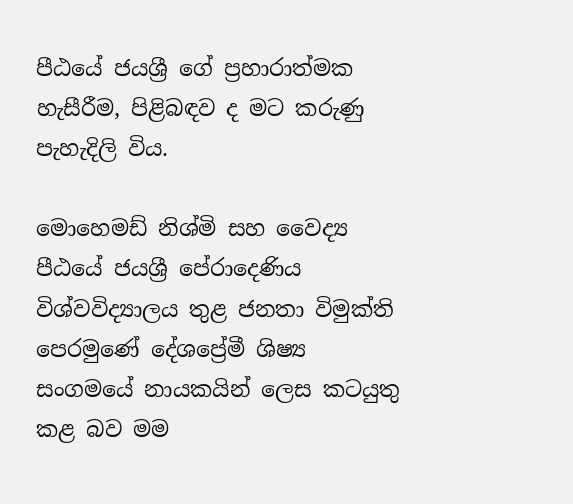පීඨයේ ජයශ්‍රී ගේ ප්‍රහාරාත්මක හැසීරීම, පිළිබඳව ද මට කරුණු පැහැදිලි විය.

මොහෙමඩ් නිශ්මි සහ වෛද්‍ය පීඨයේ ජයශ්‍රී පේරාදෙණිය විශ්වවිද්‍යාලය තුළ ජනතා විමුක්ති පෙරමුණේ දේශප්‍රේමී ශිෂ්‍ය සංගමයේ නායකයින් ලෙස කටයුතු කළ බව මම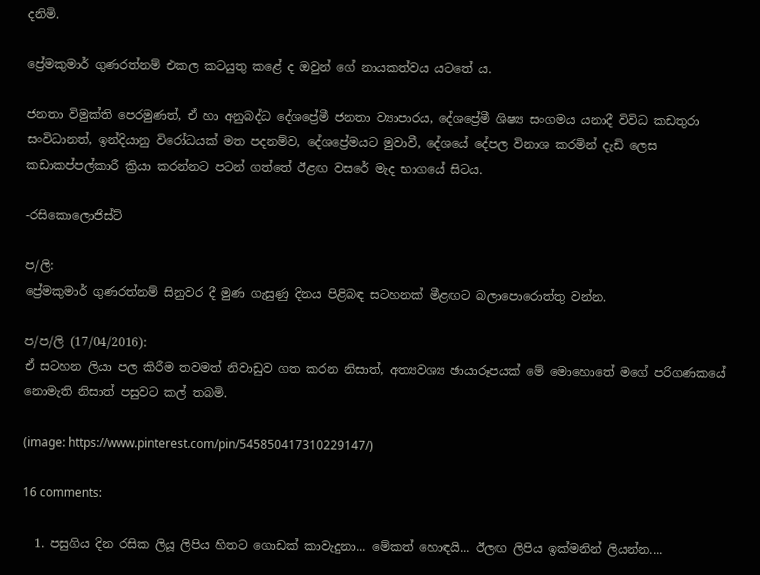දනිමි.

ප්‍රේමකුමාර් ගුණරත්නම් එකල කටයුතු කළේ ද ඔවුන් ගේ නායකත්වය යටතේ ය.

ජනතා විමුක්ති පෙරමුණත්, ඒ හා අනුබද්ධ දේශප්‍රේමී ජනතා ව්‍යාපාරය, දේශප්‍රේමී ශිෂ්‍ය සංගමය යනාදී විවිධ කඩතුරා සංවිධානත්, ඉන්දියානු විරෝධයක් මත පදනම්ව, දේශප්‍රේමයට මුවාවී, දේශයේ දේපල විනාශ කරමින් දැඩි ලෙස කඩාකප්පල්කාරී ක්‍රියා කරන්නට පටන් ගත්තේ ඊළඟ වසරේ මැද භාගයේ සිටය.

-රසිකොලොජිස්ට්

ප/ලි:
ප්‍රේමකුමාර් ගුණරත්නම් සිනුවර දී මුණ ගැසුණු දිනය පිළිබඳ සටහනක් මීළඟට බලාපොරොත්තු වන්න.

ප/ප/ලි (17/04/2016):
ඒ සටහන ලියා පල කිරීම තවමත් නිවාඩුව ගත කරන නිසාත්, අත්‍යවශ්‍ය ඡායාරූපයක් මේ මොහොතේ මගේ පරිගණකයේ නොමැති නිසාත් පසුවට කල් තබමි.

(image: https://www.pinterest.com/pin/545850417310229147/)

16 comments:

  1. පසුගිය දින රසික ලියූ ලිපිය හිතට ගොඩක් කාවැදුනා... මේකත් හොඳයි... ඊලඟ ලිපිය ඉක්මනින් ලියන්න....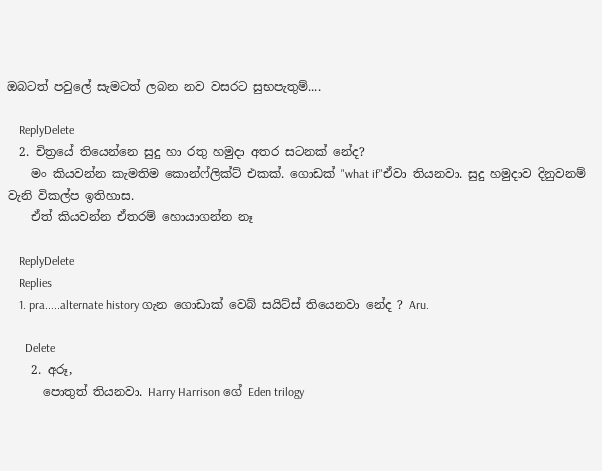ඔබටත් පවුලේ සැමටත් ලබන නව වසරට සුභපැතුම්....

    ReplyDelete
  2. චිත්‍රයේ තියෙන්නෙ සුදු හා රතු හමුදා අතර සටනක් නේද?
    මං කියවන්න කැමතිම කොන්ෆ්ලික්ට් එකක්. ගොඩක් "what if"ඒවා තියනවා. සුදු හමුදාව දිනුවනම් වැනි විකල්ප ඉතිහාස.
    ඒත් කියවන්න ඒතරම් හොයාගන්න නෑ

    ReplyDelete
    Replies
    1. pra.....alternate history ගැන ගොඩාක් වෙබ් සයිට්ස් තියෙනවා නේද ? Aru.

      Delete
    2. අරූ,
      පොතුත් තියනවා. Harry Harrison ගේ Eden trilogy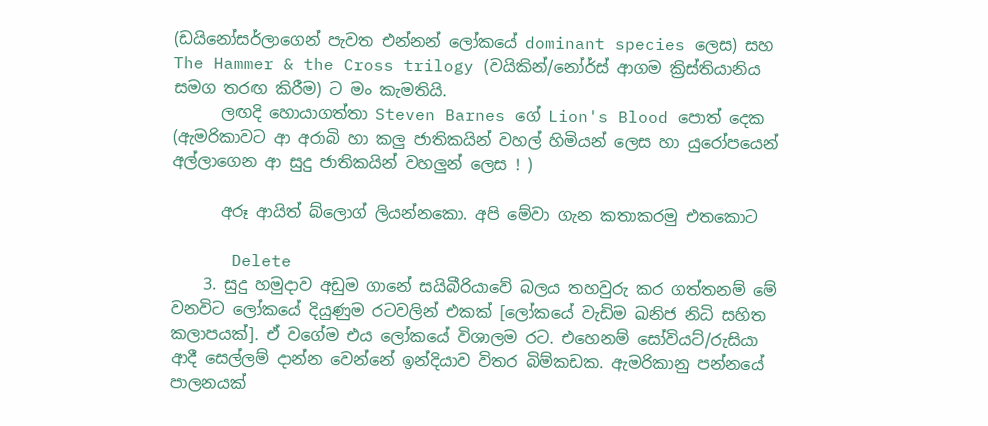(ඩයිනෝසර්ලාගෙන් පැවත එන්නන් ලෝකයේ dominant species ලෙස) සහ The Hammer & the Cross trilogy (වයිකින්/නෝර්ස් ආගම ක්‍රිස්තියානිය සමග තරඟ කිරීම) ට මං කැමතියි.
      ලඟදි හොයාගත්තා Steven Barnes ගේ Lion's Blood පොත් දෙක (ඇමරිකාවට ආ අරාබි හා කලු ජාතිකයින් වහල් හිමියන් ලෙස හා යුරෝපයෙන් අල්ලාගෙන ආ සුදු ජාතිකයින් වහලුන් ලෙස ! )

      අරූ ආයිත් බ්ලොග් ලියන්නකො. අපි මේවා ගැන කතාකරමු එතකොට

      Delete
    3. සුදු හමුදාව අඩුම ගානේ සයිබීරියාවේ බලය තහවුරු කර ගත්තනම් මේ වනවිට ලෝකයේ දියුණුම රටවලින් එකක් [ලෝකයේ වැඩිම ඛනිජ නිධි සහිත කලාපයක්]. ඒ වගේම එය ලෝකයේ විශාලම රට. එහෙනම් සෝවියට්/රුසියා ආදී සෙල්ලම් දාන්න වෙන්නේ ඉන්දියාව විතර බිම්කඩක. ඇමරිකානු පන්නයේ පාලනයක්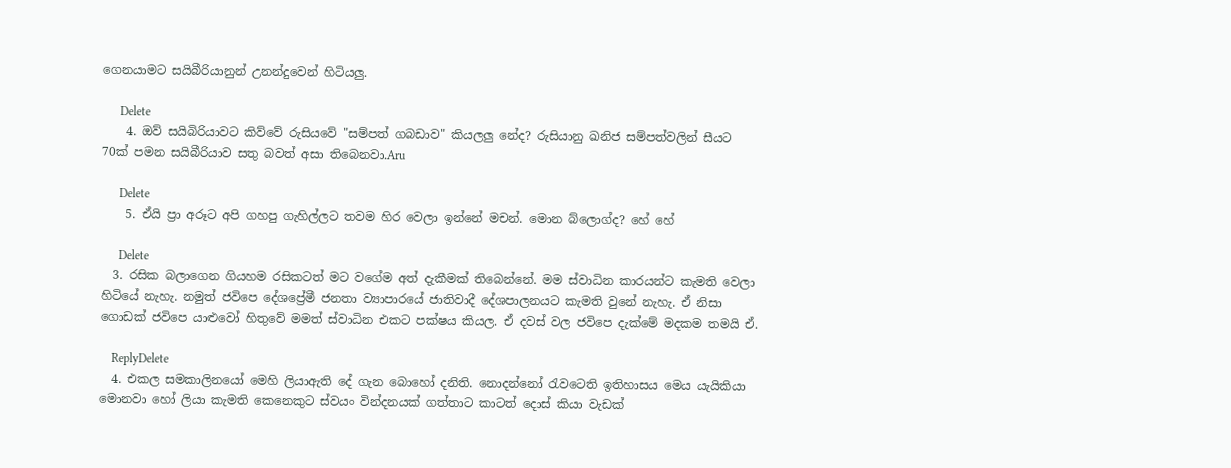ගෙනයාමට සයිබීරියානුන් උනන්දුවෙන් හිටියලු.

      Delete
    4. ඔව් සයිබිරියාවට කිව්වේ රුසියවේ "සම්පත් ගබඩාව" කියලලු නේද? රුසියානු ඛනිජ සම්පත්වලින් සීයට 70ක් පමන සයිබීරියාව සතු බවත් අසා තිබෙනවා.Aru

      Delete
    5. ඒයි ප්‍රා අරූට අපි ගහපු ගැහිල්ලට තවම හිර වෙලා ඉන්නේ මචන්. මොන බ්ලොග්ද? හේ හේ

      Delete
  3. රසික බලාගෙන ගියහම රසිකටත් මට වගේම අත් දැකීමක් තිබෙන්නේ. මම ස්වාධින කාරයන්ට කැමති වෙලා හිටියේ නැහැ. නමුත් ජවිපෙ දේශප්‍රේමී ජනතා ව්‍යාපාරයේ ජාතිවාදී දේශපාලනයට කැමති වුනේ නැහැ. ඒ නිසා ගොඩක් ජවිපෙ යාළුවෝ හිතුවේ මමත් ස්වාධින එකට පක්ෂය කියල. ඒ දවස් වල ජවිපෙ දැක්මේ මදකම තමයි ඒ.

    ReplyDelete
  4. එකල සමකාලිනයෝ මෙහි ලියාඇති දේ ගැන බොහෝ දනිති. නොදන්නෝ රැවටෙති ඉතිහාසය මෙය යැයිකියා මොනවා හෝ ලියා කැමති කෙනෙකුට ස්වයං වින්දනයක් ගත්තාට කාටත් දොස් කියා වැඩක්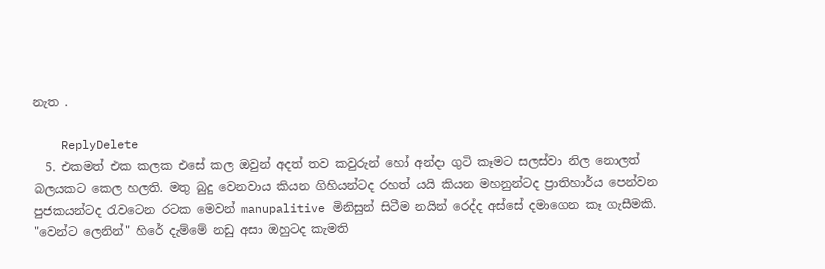නැත .

    ReplyDelete
  5. එකමත් එක කලක එසේ කල ඔවුන් අදත් තව කවුරුන් හෝ අන්දා ගුටි කෑමට සලස්වා නිල නොලත් බලයකට කෙල හලති. මතු බුදු වෙනවාය කියන ගිහියන්ටද රහත් යයි කියන මහනුන්ටද ප්‍රාතිහාර්ය පෙන්වන පුජකයන්ටද රැවටෙන රටක මෙවන් manupalitive මිනිසුන් සිටීම නයින් රෙද්ද අස්සේ දමාගෙන කෑ ගැසීමකි. "වෙන්ට ලෙනින්" හිරේ දැම්මේ නඩු අසා ඔහුටද කැමති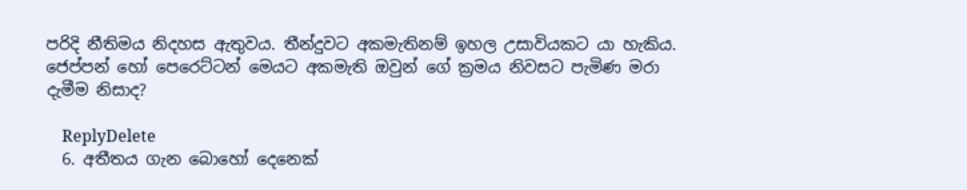පරිදි නීතිමය නිදහස ඇතුවය. තීන්දුවට අකමැතිනම් ඉහල උසාවියකට යා හැකිය. ජෙප්පන් හෝ පෙරෙට්ටන් මෙයට අකමැති ඔවුන් ගේ ක්‍රමය නිවසට පැමිණ මරා දැමීම නිසාද?

    ReplyDelete
  6. අතීතය ගැන බොහෝ දෙනෙක්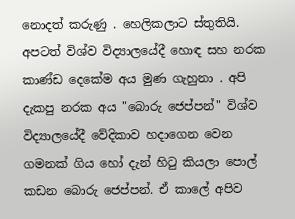නොදත් කරුණු . හෙලිකලාට ස්තුතියි. අපටත් විශ්ව විද්‍යාලයේදී හොඳ සහ නරක කාණ්ඩ දෙකේම අය මුණ ගැහුනා . අපි දැකපු නරක අය "බොරු ජෙප්පන්" විශ්ව විද්‍යාලයේදී වේදිකාව හදාගෙන වෙන ගමනක් ගිය හෝ දැන් හිටු කියලා පොල් කඩන බොරු ජෙප්පන්. ඒ කාලේ අපිව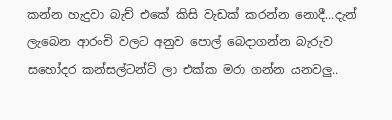කන්න හැදුවා බැච් එකේ කිසි වැඩක් කරන්න නොදී...දැන් ලැබෙන ආරංචි වලට අනුව පොල් බෙදාගන්න බැරුව සහෝදර කන්සල්ටන්ට් ලා එක්ක මරා ගන්න යනවලු..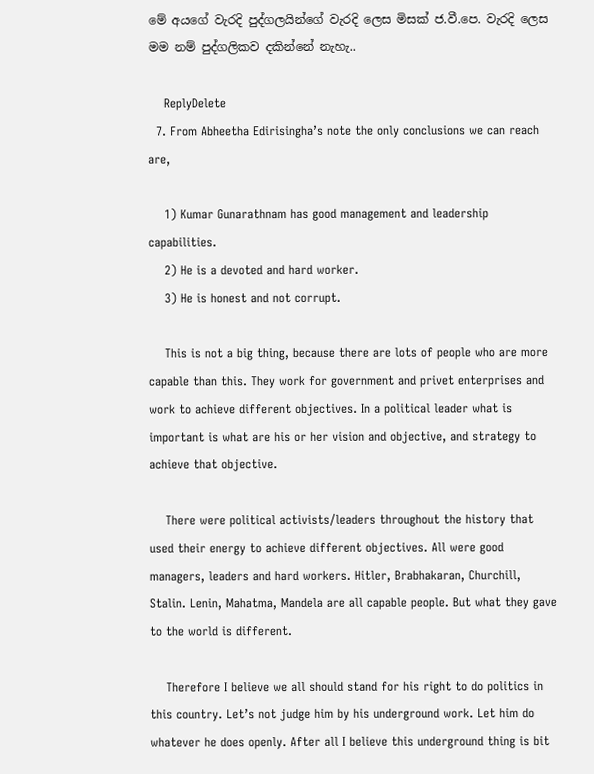මේ අයගේ වැරදි පුද්ගලයින්ගේ වැරදි ලෙස මිසක් ජ.වී.පෙ. වැරදි ලෙස මම නම් පුද්ගලිකව දකින්නේ නැහැ..

    ReplyDelete
  7. From Abheetha Edirisingha’s note the only conclusions we can reach are,

    1) Kumar Gunarathnam has good management and leadership capabilities.
    2) He is a devoted and hard worker.
    3) He is honest and not corrupt.

    This is not a big thing, because there are lots of people who are more capable than this. They work for government and privet enterprises and work to achieve different objectives. In a political leader what is important is what are his or her vision and objective, and strategy to achieve that objective.

    There were political activists/leaders throughout the history that used their energy to achieve different objectives. All were good managers, leaders and hard workers. Hitler, Brabhakaran, Churchill, Stalin. Lenin, Mahatma, Mandela are all capable people. But what they gave to the world is different.

    Therefore I believe we all should stand for his right to do politics in this country. Let’s not judge him by his underground work. Let him do whatever he does openly. After all I believe this underground thing is bit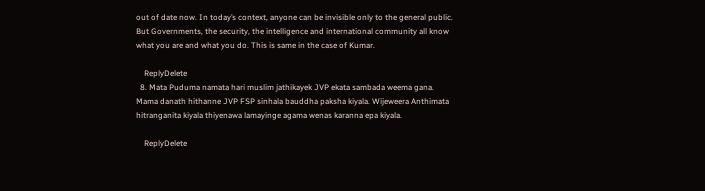out of date now. In today’s context, anyone can be invisible only to the general public. But Governments, the security, the intelligence and international community all know what you are and what you do. This is same in the case of Kumar.

    ReplyDelete
  8. Mata Puduma namata hari muslim jathikayek JVP ekata sambada weema gana. Mama danath hithanne JVP FSP sinhala bauddha paksha kiyala. Wijeweera Anthimata hitranganita kiyala thiyenawa lamayinge agama wenas karanna epa kiyala.

    ReplyDelete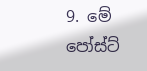9. මේ පෝස්ට්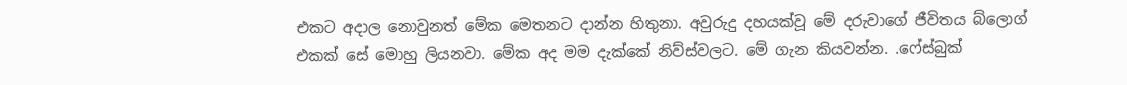එකට අදාල නොවුනත් මේක මෙතනට දාන්න හිතුනා. අවුරුදු දහයක්වූ මේ දරුවාගේ ජීවිතය බ්ලොග් එකක් සේ මොහු ලියනවා. මේක අද මම දැක්කේ නිව්ස්වලට. මේ ගැන කියවන්න. .ෆේස්බුක්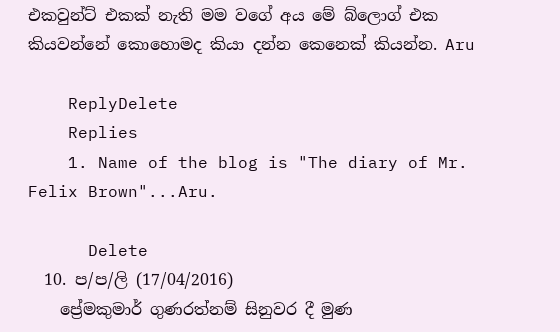එකවුන්ට් එකක් නැති මම වගේ අය මේ බ්ලොග් එක කියවන්නේ කොහොමද කියා දන්න කෙනෙක් කියන්න. Aru

    ReplyDelete
    Replies
    1. Name of the blog is "The diary of Mr. Felix Brown"...Aru.

      Delete
  10. ප/ප/ලි (17/04/2016)
    ප්‍රේමකුමාර් ගුණරත්නම් සිනුවර දී මුණ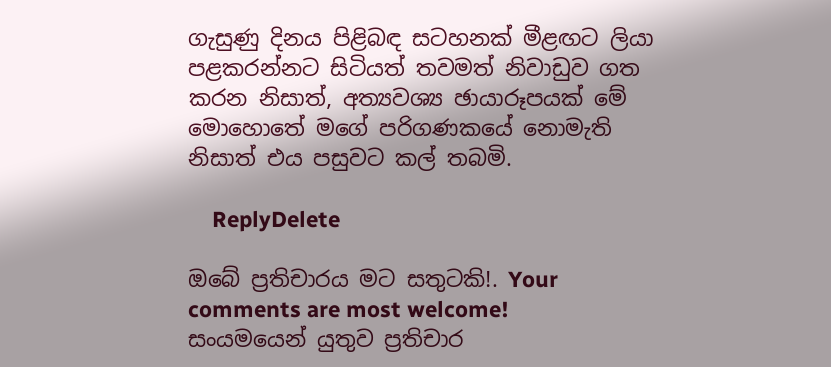ගැසුණු දිනය පිළිබඳ සටහනක් මීළඟට ලියා පළකරන්නට සිටියත් තවමත් නිවාඩුව ගත කරන නිසාත්, අත්‍යවශ්‍ය ඡායාරූපයක් මේ මොහොතේ මගේ පරිගණකයේ නොමැති නිසාත් එය පසුවට කල් තබමි.

    ReplyDelete

ඔබේ ප්‍රතිචාරය මට සතුටකි!. Your comments are most welcome!
සංයමයෙන් යුතුව ප්‍රතිචාර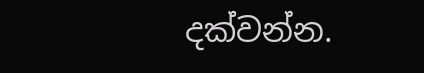දක්වන්න.